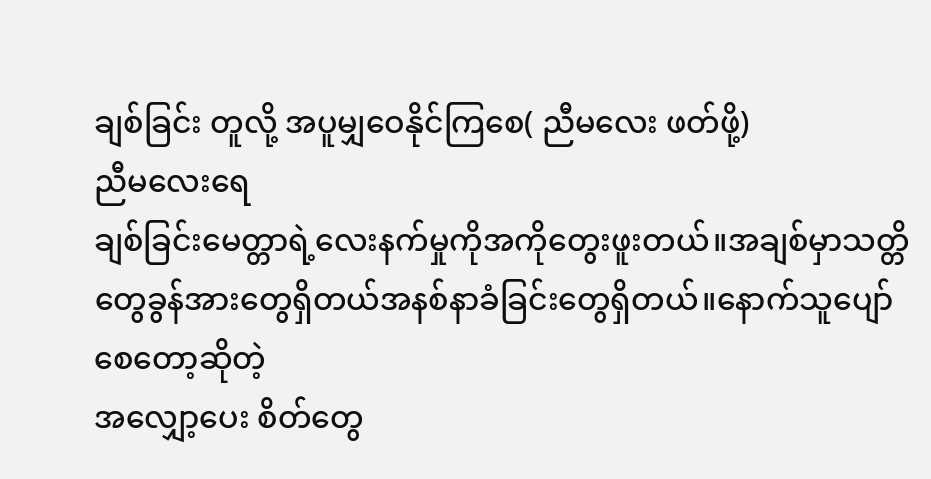ချစ်ခြင်း တူလို့ အပူမျှဝေနိုင်ကြစေ( ညီမလေး ဖတ်ဖို့)
ညီမလေးရေ
ချစ်ခြင်းမေတ္တာရဲ့လေးနက်မှုကိုအကိုတွေးဖူးတယ်။အချစ်မှာသတ္တိတွေခွန်အားတွေရှိတယ်အနစ်နာခံခြင်းတွေရှိတယ်။နောက်သူပျော်စေတော့ဆိုတဲ့
အလျှော့ပေး စိတ်တွေ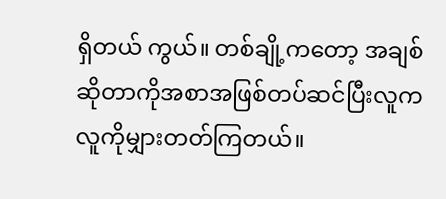ရှိတယ် ကွယ်။ တစ်ချို့ကတော့ အချစ်ဆိုတာကိုအစာအဖြစ်တပ်ဆင်ပြီးလူကလူကိုမျှားတတ်ကြတယ်။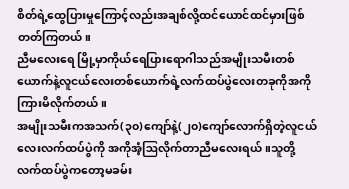စိတ်ရဲ့ထွေပြားမှုကြောင့်လည်းအချစ်လို့ထင်ယောင်ထင်မှားဖြစ်တတ်ကြတယ်။
ညီမလေးရေ မြို့မှာကိုယ်ရေပြားရောဂါသည်အမျိုးသမီးတစ်ယောက်နဲ့လူငယ်လေးတစ်ယောက်ရဲ့လက်ထပ်ပွဲလေးတခုကိုအကိုကြားမိလိုက်တယ်။
အမျိုးသမီးကအသက်(၃၀)ကျော်နဲ့(၂၀)ကျော်လောက်ရှိတဲ့လူငယ်လေးလက်ထပ်ပွဲကို အကိုအံ့ဩလိုက်တာညီမလေးရယ်။သူတို့လက်ထပ်ပွဲကတော့မခမ်း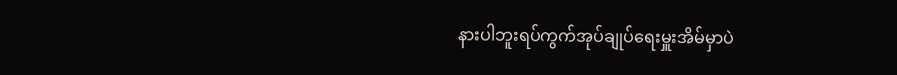နားပါဘူးရပ်ကွက်အုပ်ချုပ်ရေးမှူးအိမ်မှာပဲ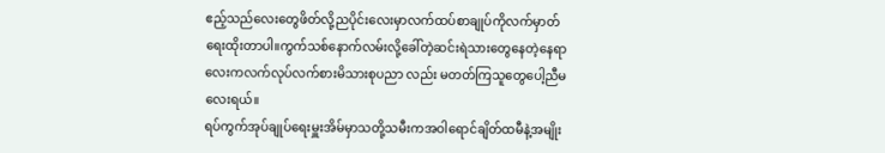ဧည့်သည်လေးတွေဖိတ်လို့ညပိုင်းလေးမှာလက်ထပ်စာချုပ်ကိုလက်မှာတ်ရေးထိုးတာပါ။ကွက်သစ်နောက်လမ်းလို့ခေါ်တဲ့ဆင်းရဲသားတွေနေတဲ့နေရာ
လေးကလက်လုပ်လက်စားမိသားစုပညာ လည်း မတတ်ကြသူတွေပေါ့ညီမလေးရယ်။
ရပ်ကွက်အုပ်ချုပ်ရေးမှူးအိမ်မှာသတို့သမီးကအဝါရောင်ချိတ်ထမီနဲ့အမျိုး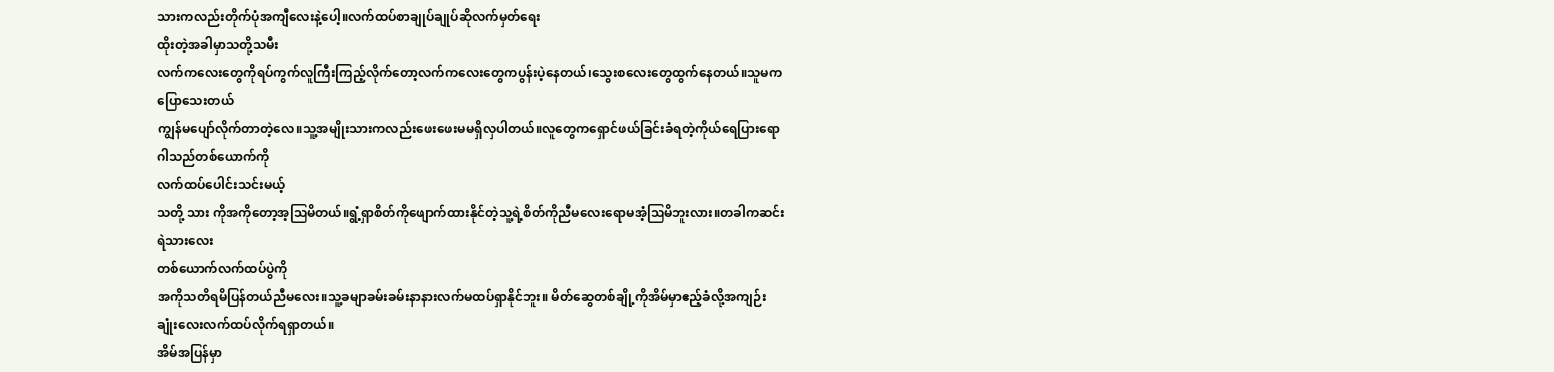သားကလည်းတိုက်ပုံအကျီလေးနဲ့ပေါ့။လက်ထပ်စာချုပ်ချုပ်ဆိုလက်မှတ်ရေး
ထိုးတဲ့အခါမှာသတို့သမီး
လက်ကလေးတွေကိုရပ်ကွက်လူကြီးကြည့်လိုက်တော့လက်ကလေးတွေကပွန်းပဲ့နေတယ်၊သွေးစလေးတွေထွက်နေတယ်။သူမကပြောသေးတယ်
ကျွန်မပျော်လိုက်တာတဲ့လေ။သူ့အမျိုးသားကလည်းဖေးဖေးမမရှိလှပါတယ်။လူတွေကရှောင်ဖယ်ခြင်းခံရတဲ့ကိုယ်ရေပြားရောဂါသည်တစ်ယောက်ကို
လက်ထပ်ပေါင်းသင်းမယ့်
သတို့ သား ကိုအကိုတော့အ့ဩမိတယ်။ရွံ့ရှာစိတ်ကိုဖျောက်ထားနိုင်တဲ့သူ့ရဲ့စိတ်ကိုညီမလေးရောမအံ့ဩမိဘူးလား။တခါကဆင်းရဲသားလေး
တစ်ယောက်လက်ထပ်ပွဲကို
အကိုသတိရမိပြန်တယ်ညီမလေး။သူ့ခမျာခမ်းခမ်းနာနားလက်မထပ်ရှာနိုင်ဘူး။ မိတ်ဆွေတစ်ချို့ကိုအိမ်မှာဧည့်ခံလို့အကျဉ်းချုံးလေးလက်ထပ်လိုက်ရရှာတယ်။
အိမ်အပြန်မှာ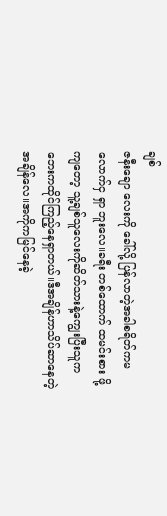ချစ်
ဇနီးချော လေးကို ခေါ်လို့ ပြန်လာတဲ့အခါစရိတ်ကမလောက်ငှ ရှာ ဘူးလေ။ခရီး တစ်ထောက် ထမင်းစား ဖို့ ကျတော့ သူ့ချစ်သူလေးကိုဆိတ်သားနဲ့ကျွေးပြီးသူကဘေးကထိုင်ကြည့်နေရှာတယ်။ဒီအချိန်ဟာသိပ်ဆာနေတဲ့အချိန်လေ။အကိုကမြင်နေခဲ့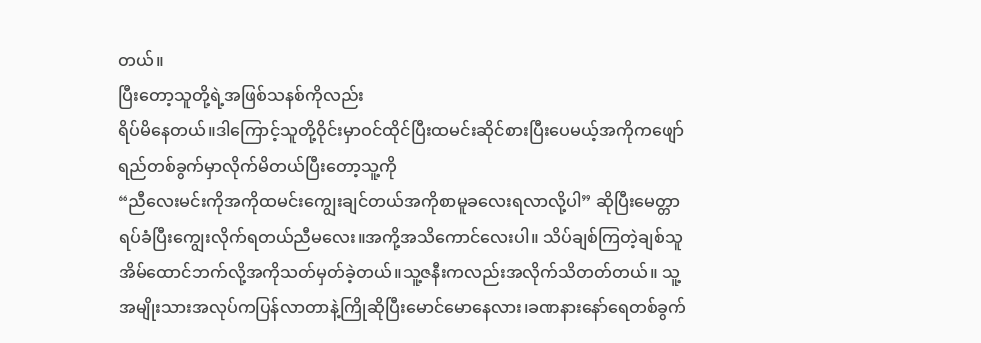တယ်။
ပြီးတော့သူတို့ရဲ့အဖြစ်သနစ်ကိုလည်း
ရိပ်မိနေတယ်။ဒါကြောင့်သူတို့ဝိုင်းမှာဝင်ထိုင်ပြီးထမင်းဆိုင်စားပြီးပေမယ့်အကိုကဖျော်ရည်တစ်ခွက်မှာလိုက်မိတယ်ပြီးတော့သူ့ကို
“ညီလေးမင်းကိုအကိုထမင်းကျွေးချင်တယ်အကိုစာမူခလေးရလာလို့ပါ” ဆိုပြီးမေတ္တာရပ်ခံပြီးကျွေးလိုက်ရတယ်ညီမလေး။အကို့အသိကောင်လေးပါ။ သိပ်ချစ်ကြတဲ့ချစ်သူအိမ်ထောင်ဘက်လို့အကိုသတ်မှတ်ခဲ့တယ်။သူ့ဇနီးကလည်းအလိုက်သိတတ်တယ်။ သူ့အမျိုးသားအလုပ်ကပြန်လာတာနဲ့ကြိုဆိုပြီးမောင်မောနေလား၊ခဏနားနော်ရေတစ်ခွက်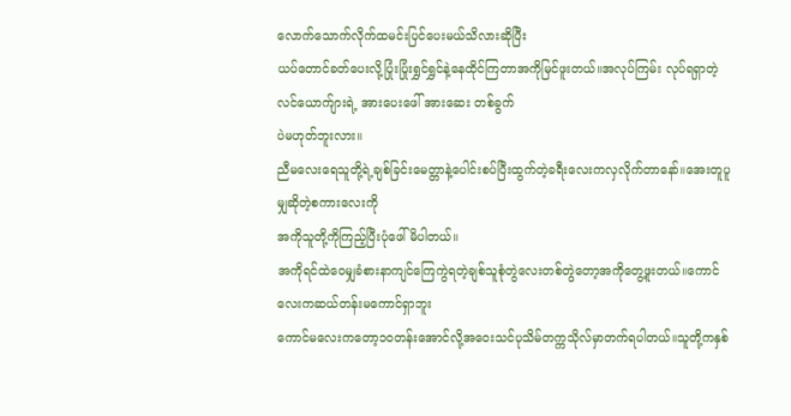လောက်သောက်လိုက်ထမင်းပြင်ပေးမယ်သိလားဆိုပြီး
ယပ်တောင်ခတ်ပေးလို့ပြုံးပြုံးရွှင်ရွှင်နဲ့နေထိုင်ကြတာအကိုမြင်ဖူးတယ်။အလုပ်ကြမ်း လုပ်ရရှာတဲ့ လင်ယောက်ျားရဲ့ အားပေးဖေါ် အားဆေး တစ်ခွက်
ပဲမဟုတ်ဘူးလား။
ညီမလေးရေသူတို့ရဲ့ချစ်ခြင်းမေတ္တာနဲ့ပေါင်းစပ်ပြီးထွက်တဲ့ခရီးလေးကလှလိုက်တာနော်။အေးတူပူမျှဆိုတဲ့စကားလေးကို
အကိုသူတို့ကိုကြည့်ပြီးပုံဖေါ်မိပါတယ်။
အကိုရင်ထဲဝေမျှခံစားနာကျင်ကြေကွဲရတဲ့ချစ်သူစုံတွဲလေးတစ်တွဲတော့အကိုတွေ့ဖူးတယ်။ကောင်လေးကဆယ်တန်းမကောင်ရှာဘူး
ကောင်မလေးကတော့၁ဝတန်းအောင်လို့အဝေးသင်ပုသိမ်တက္ကသိုလ်မှာတက်ရပါတယ်။သူတို့ကနှစ်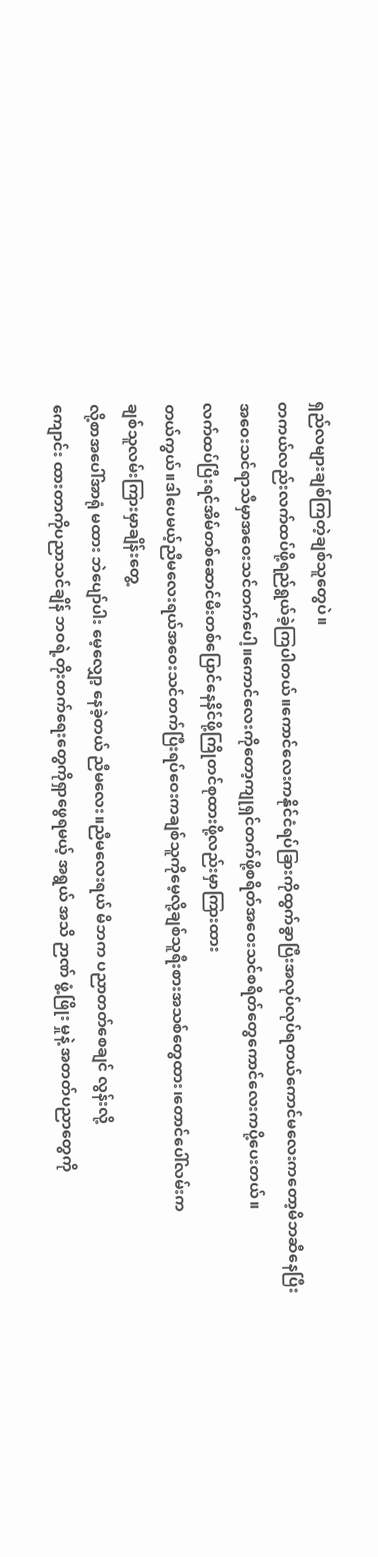ရှည်လများချစ်ကြတဲ့ချစ်သူတွေပဲ။
တကယ်လည်းလက်ထပ်ဖို့ရည်ရွယ်ခဲ့ကြပါတယ်။ကောင်လေးကနိုင်ငံရပ်ခြားကိုထွက်ခွာပြီးအလုပ်လုပ်ရတယ်ကောင်မလေးကတော့မိဘဆီနေပြီး
အဝေးသင်ရာသီမှာအဝေးသင်တက်ပေါ့။ကောင်လေးကိုတော့ကျုရှင်တက်ဖို့စရိတ်အဝေးသင်စရိတ်တွေကောင်လေးကပို့ပေးတယ်။
လက်ထပ်ပြီးရင်အိမ်တစ်ဆောင်မီးတစ်ပြောင်နေနိင်ဖို့ကြိုတင်စုထားဖို့လည်းမှာကြားထား
တယ်ကွယ်။ဒါပေမယ့်ညီမလေးရယ်အဝေးသင်တက်ပြီးရပ်ဝေးကချစ်သူကိုမေ့လို့ချစ်သူရီးစားအသစ်တွေထား၊တောင်ပေါ်လမ်းက
ချစ်သူလမ်းကြားမှာချိန်းတွေ့
လို့စာအပေါ်အာရုံ မထား ဘဲပျော်ပါး မေ့လျှော့ နေခဲ့တယ် ညီမလေး။ညီမလေးရယ် မိဘက ပညာတတ်စေချင် လွန်းလို့
ကျောင်း ထားတာကိုပညာသင်ချိန် ဘဝရဲ့တိုးတက်ရေးတွေကိုရှာဖွေရမယ့် အရွယ် အသိ ဉာဏ် ဖွံ့ဖြိုး မှုနဲ့ အတတ်ပညာတွေကို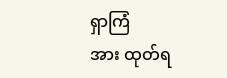ရှာကြံ
အား ထုတ်ရ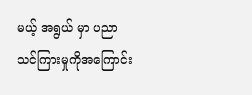မယ့် အရွယ် မှာ ပညာသင်ကြားမှုကိုအကြောင်း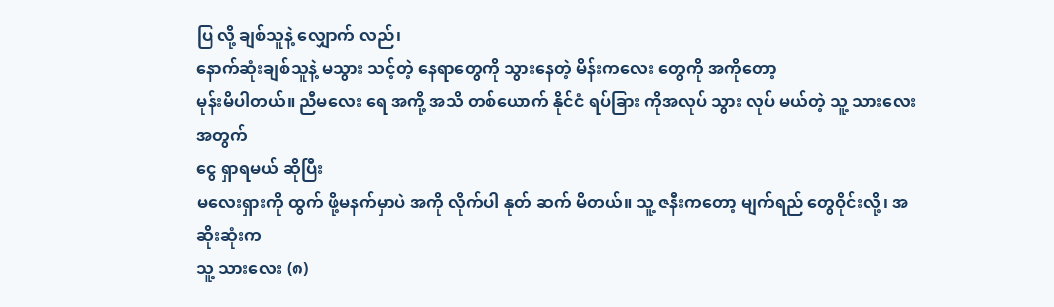ပြ လို့ ချစ်သူနဲ့ လျှောက် လည်၊
နောက်ဆုံးချစ်သူနဲ့ မသွား သင့်တဲ့ နေရာတွေကို သွားနေတဲ့ မိန်းကလေး တွေကို အကိုတော့
မုန်းမိပါတယ်။ ညီမလေး ရေ အကို့ အသိ တစ်ယောက် နိုင်ငံ ရပ်ခြား ကိုအလုပ် သွား လုပ် မယ်တဲ့ သူ့ သားလေး အတွက်
ငွေ ရှာရမယ် ဆိုပြီး
မလေးရှားကို ထွက် ဖို့မနက်မှာပဲ အကို လိုက်ပါ နုတ် ဆက် မိတယ်။ သူ့ ဇနီးကတော့ မျက်ရည် တွေဝိုင်းလို့၊ အဆိုးဆုံးက
သူ့ သားလေး (၈)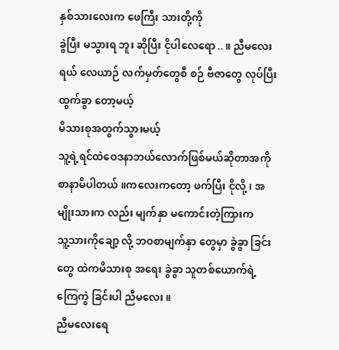နှစ်သားလေးက ဖေကြီး သားတို့ကို
ခွဲပြီး မသွားရ ဘူး ဆိုပြီး ငိုပါလေရော..။ ညီမလေးရယ် လေယာဉ် လက်မှတ်တွေစီ စဉ် ဗီဇာတွေ လုပ်ပြီးထွက်ခွာ တော့မယ့်
မိသားစုအတွက်သွားမယ့်
သူ့ရဲ့ရင်ထဲဝေဒနာဘယ်လောက်ဖြစ်မယ်ဆိုတာအကိုစာနာမိပါတယ်။ကလေးကတော့ ဖက်ပြီး ငိုလို့ ၊ အမျိုးသားက လည်း မျက်နှာ မကောင်းတဲ့ကြားက
သူ့သားကိုချော့ လို့ ဘဝစာမျက်နှာ တွေမှာ ခွဲခွာ ခြင်း တွေ ထဲကမိသားစု အရေး ခွဲခွာ သူတစ်ယောက်ရဲ့ ကြေကွဲ ခြင်းပါ ညီမလေး။
ညီမလေးရေ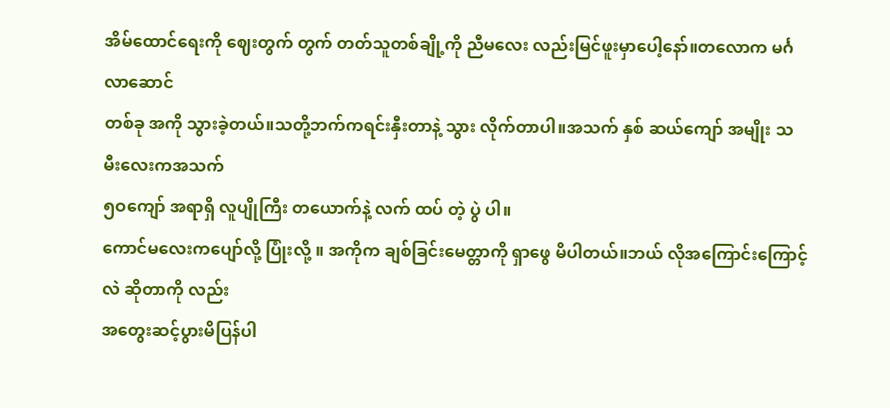အိမ်ထောင်ရေးကို ဈေးတွက် တွက် တတ်သူတစ်ချို့ကို ညီမလေး လည်းမြင်ဖူးမှာပေါ့နော်။တလောက မင်္ဂလာဆောင်
တစ်ခု အကို သွားခဲ့တယ်။သတို့ဘက်ကရင်းနှီးတာနဲ့ သွား လိုက်တာပါ။အသက် နှစ် ဆယ်ကျော် အမျိုး သမီးလေးကအသက်
၅ဝကျော် အရာရှိ လူပျိုကြီး တယောက်နဲ့ လက် ထပ် တဲ့ ပွဲ ပါ။
ကောင်မလေးကပျော်လို့ ပြုံးလို့ ။ အကိုက ချစ်ခြင်းမေတ္တာကို ရှာဖွေ မိပါတယ်။ဘယ် လိုအကြောင်းကြောင့် လဲ ဆိုတာကို လည်း
အတွေးဆင့်ပွားမိပြန်ပါ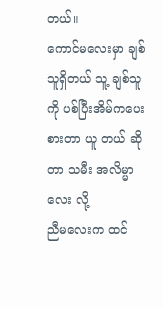တယ်။
ကောင်မလေးမှာ ချစ်သူရှိတယ် သူ့ ချစ်သူကို ပစ်ပြီးအိမ်ကပေးစားတာ ယူ တယ် ဆိုတာ သမီး အလိမ္မာလေး လို့
ညီမလေးက ထင်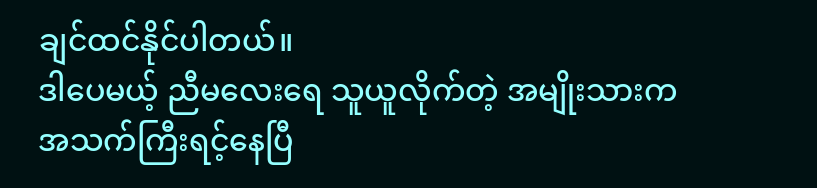ချင်ထင်နိုင်ပါတယ်။
ဒါပေမယ့် ညီမလေးရေ သူယူလိုက်တဲ့ အမျိုးသားကအသက်ကြီးရင့်နေပြီ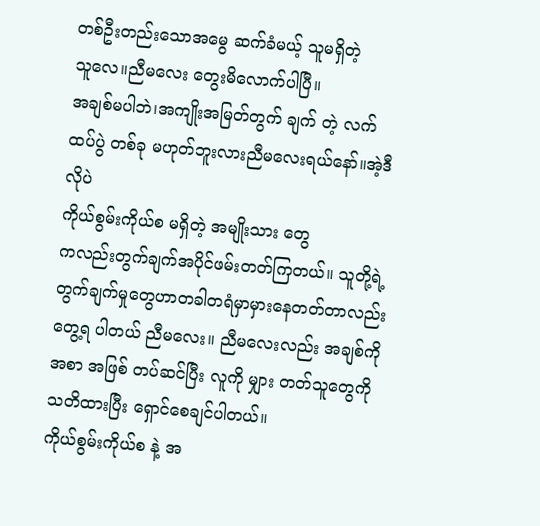တစ်ဦးတည်းသောအမွေ ဆက်ခံမယ့် သူမရှိတဲ့
သူလေ။ညီမလေး တွေးမိလောက်ပါပြီ။
အချစ်မပါဘဲ၊အကျိုးအမြတ်တွက် ချက် တဲ့ လက် ထပ်ပွဲ တစ်ခု မဟုတ်ဘူးလားညီမလေးရယ်နော်။အဲ့ဒီလိုပဲ
ကိုယ်စွမ်းကိုယ်စ မရှိတဲ့ အမျိုးသား တွေ
ကလည်းတွက်ချက်အပိုင်ဖမ်းတတ်ကြတယ်။ သူတို့ရဲ့တွက်ချက်မှုတွေဟာတခါတရံမှာမှားနေတတ်တာလည်း
တွေ့ရ ပါတယ် ညီမလေး။ ညီမလေးလည်း အချစ်ကို အစာ အဖြစ် တပ်ဆင်ပြီး လူကို မျှား တတ်သူတွေကို
သတိထားပြီး ရှောင်စေချင်ပါတယ်။
ကိုယ်စွမ်းကိုယ်စ နဲ့ အ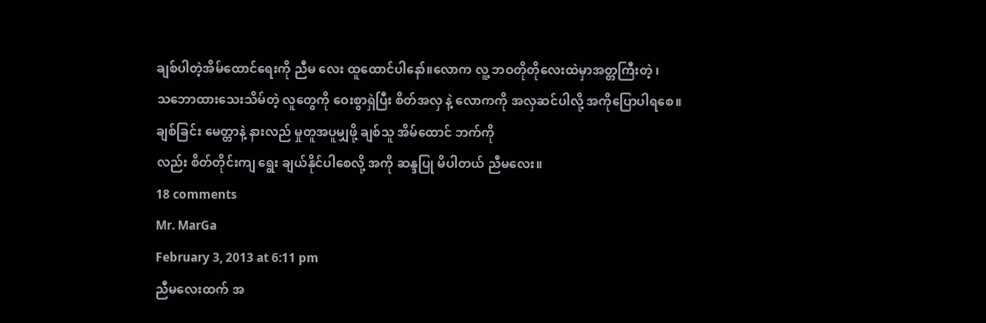ချစ်ပါတဲ့အိမ်ထောင်ရေးကို ညီမ လေး ထူထောင်ပါနော်။လောက လူ့ ဘဝတိုတိုလေးထဲမှာအတ္တကြီးတဲ့ ၊
သဘောထားသေးသိမ်တဲ့ လူတွေကို ဝေးစွာရှဲပြီး စိတ်အလှ နဲ့ လောကကို အလှဆင်ပါလို့ အကိုပြောပါရစေ။
ချစ်ခြင်း မေတ္တာနဲ့ နားလည် မှုတူအပူမျှဖို့ ချစ်သူ အိမ်ထောင် ဘက်ကို
လည်း စိတ်တိုင်းကျ ရွေး ချယ်နိုင်ပါစေလို့ အကို ဆန္ဒပြု မိပါတယ် ညီမလေး။
18 comments
Mr. MarGa
February 3, 2013 at 6:11 pm
ညီမလေးထက် အ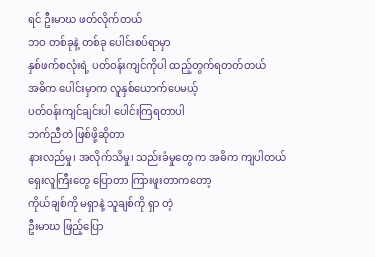ရင် ဦးမာဃ ဖတ်လိုက်တယ်
ဘဝ တစ်ခုနဲ့ တစ်ခု ပေါင်းစပ်ရာမှာ
နှစ်ဖက်စလုံးရဲ့ ပတ်ဝန်းကျင်ကိုပါ ထည့်တွက်ရတတ်တယ်
အဓိက ပေါင်းမှာက လူနှစ်ယောက်ပေမယ့်
ပတ်ဝန်းကျင်ချင်းပါ ပေါင်းကြရတာပါ
ဘက်ညီတဲ ဖြစ်ဖို့ဆိုတာ
နားလည်မှု၊ အလိုက်သိမှု၊ သည်းခံမှုတွေ က အဓိက ကျပါတယ်
ရှေးလူကြီးတွေ ပြောတာ ကြားဖူးတာကတော့
ကိုယ်ချစ်ကို မရှာနဲ့ သူချစ်ကို ရှာ တဲ့
ဦးမာဃ ဖြည့်ပြော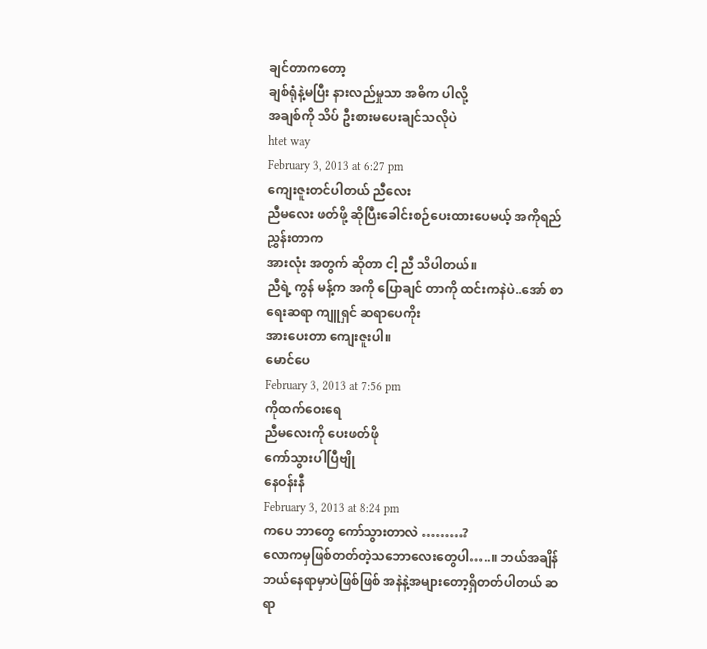ချင်တာကတော့
ချစ်ရုံနဲ့မပြီး နားလည်မှုသာ အဓိက ပါလို့
အချစ်ကို သိပ် ဦးစားမပေးချင်သလိုပဲ
htet way
February 3, 2013 at 6:27 pm
ကျေးဇူးတင်ပါတယ် ညီလေး
ညီမလေး ဖတ်ဖို့ ဆိုပြီးခေါင်းစဉ်ပေးထားပေမယ့် အကိုရည် ညွှန်းတာက
အားလုံး အတွက် ဆိုတာ ငါ့ ညီ သိပါတယ်။
ညီရဲ့ ကွန် မန့်က အကို ပြောချင် တာကို ထင်းကနဲပဲ..အော် စာရေးဆရာ ကျူရှင် ဆရာပေကိုး
အားပေးတာ ကျေးဇူးပါ။
မောင်ပေ
February 3, 2013 at 7:56 pm
ကိုထက်ဝေးရေ
ညီမလေးကို ပေးဖတ်ဖို
ကော်သွားပါပြီဗျို
နေဝန်းနီ
February 3, 2013 at 8:24 pm
ကပေ ဘာတွေ ကော်သွားတာလဲ ………?
လောကမှဖြစ်တတ်တဲ့သဘောလေးတွေပါ…..။ ဘယ်အချိန်ဘယ်နေရာမှာပဲဖြစ်ဖြစ် အနဲနဲ့အများတော့ရှိတတ်ပါတယ် ဆရာ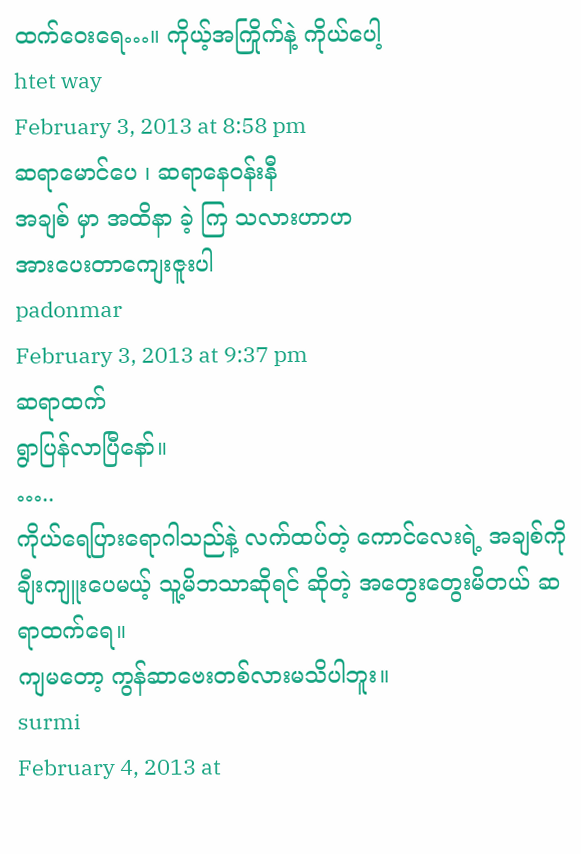ထက်ဝေးရေ…။ ကိုယ့်အကြိုက်နဲ့ ကိုယ်ပေါ့
htet way
February 3, 2013 at 8:58 pm
ဆရာမောင်ပေ ၊ ဆရာနေဝန်းနီ
အချစ် မှာ အထိနာ ခဲ့ ကြ သလားဟာဟ
အားပေးတာကျေးဇူးပါ
padonmar
February 3, 2013 at 9:37 pm
ဆရာထက်
ရွာပြန်လာပြီနော်။
…..
ကိုယ်ရေပြားရောဂါသည်နဲ့ လက်ထပ်တဲ့ ကောင်လေးရဲ့ အချစ်ကို ချီးကျူးပေမယ့် သူ့မိဘသာဆိုရင် ဆိုတဲ့ အတွေးတွေးမိတယ် ဆရာထက်ရေ။
ကျမတော့ ကွန်ဆာဗေးတစ်လားမသိပါဘူး။
surmi
February 4, 2013 at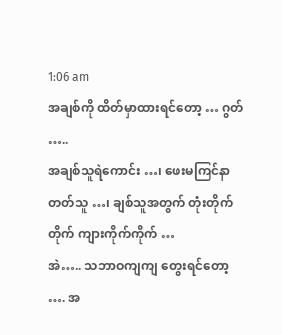1:06 am
အချစ်ကို ထိတ်မှာထားရင်တော့ … ဂွတ် …..
အချစ်သူရဲကောင်း …၊ ဖေးမကြင်နာတတ်သူ …၊ ချစ်သူအတွက် တုံးတိုက်တိုက် ကျားကိုက်ကိုက် …
အဲ….. သဘာဝကျကျ တွေးရင်တော့ …. အ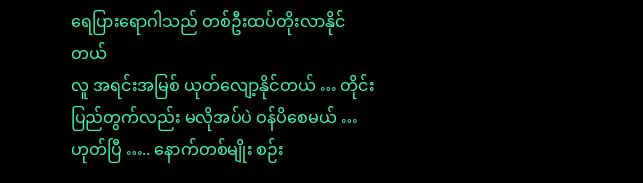ရေပြားရောဂါသည် တစ်ဦးထပ်တိုးလာနိုင်တယ်
လူ အရင်းအမြစ် ယုတ်လျော့နိုင်တယ် … တိုင်းပြည်တွက်လည်း မလိုအပ်ပဲ ဝန်ပိစေမယ် …
ဟုတ်ပြီ ….. နောက်တစ်မျိုး စဉ်း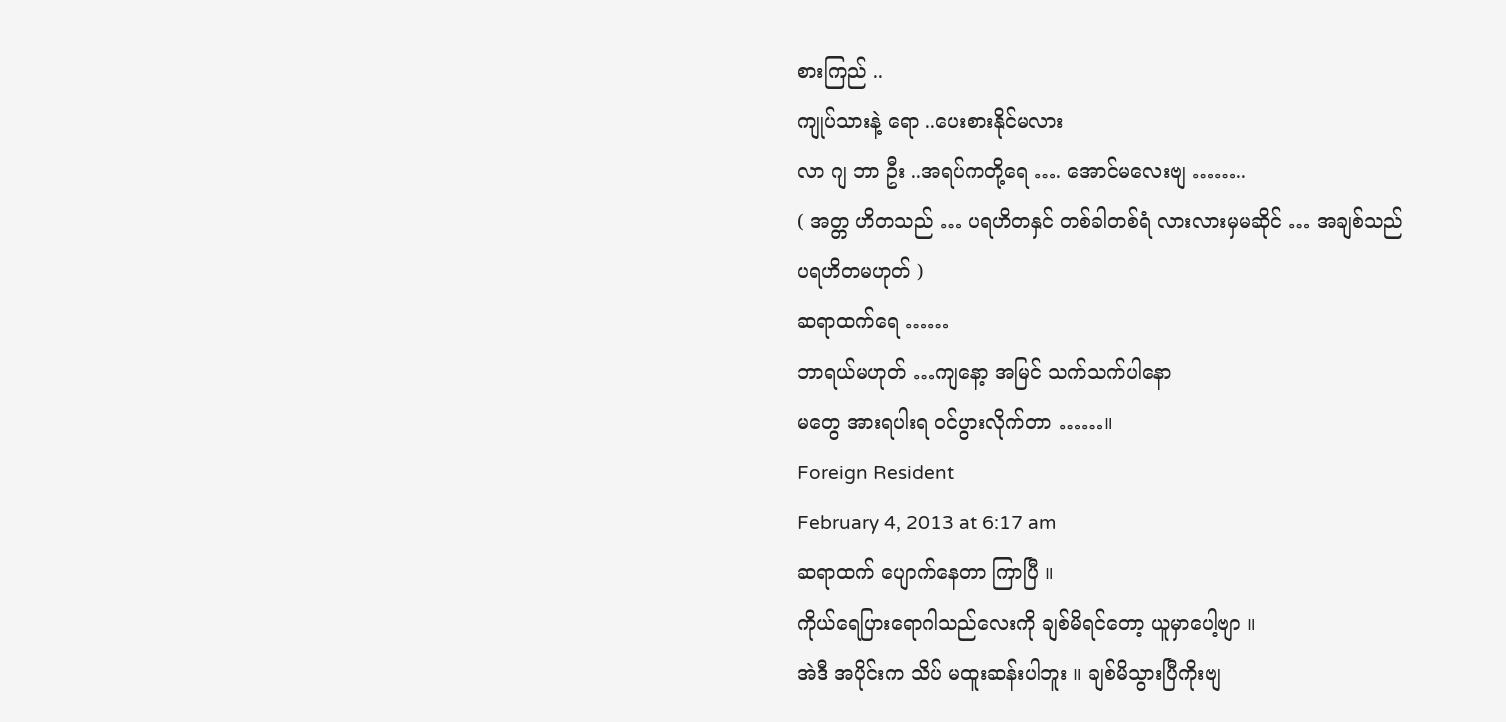စားကြည် ..
ကျုပ်သားနဲ့ ရော ..ပေးစားနိုင်မလား
လာ ဂျ ဘာ ဦး ..အရပ်ကတို့ရေ …. အောင်မလေးဗျ ……..
( အတ္တ ဟိတသည် … ပရဟိတနှင် တစ်ခါတစ်ရံ လားလားမှမဆိုင် … အချစ်သည်
ပရဟိတမဟုတ် )
ဆရာထက်ရေ ……
ဘာရယ်မဟုတ် …ကျနော့ အမြင် သက်သက်ပါနော
မတွေ အားရပါးရ ဝင်ပွားလိုက်တာ ……။
Foreign Resident
February 4, 2013 at 6:17 am
ဆရာထက် ပျောက်နေတာ ကြာပြီ ။
ကိုယ်ရေပြားရောဂါသည်လေးကို ချစ်မိရင်တော့ ယူမှာပေါ့ဗျာ ။
အဲဒီ အပိုင်းက သိပ် မထူးဆန်းပါဘူး ။ ချစ်မိသွားပြီကိုးဗျ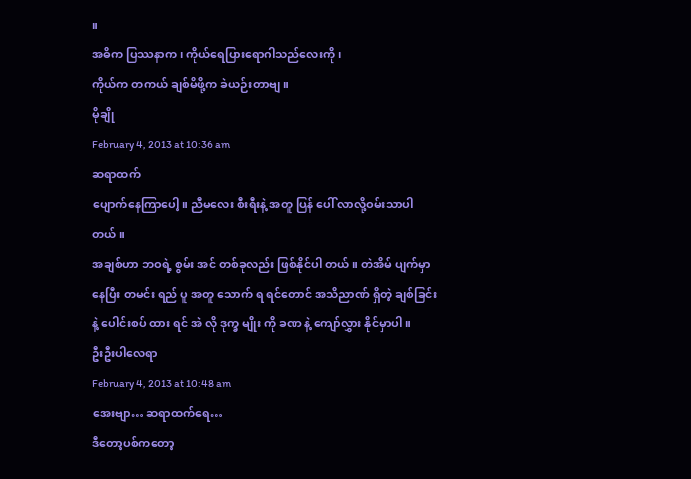။
အဓိက ပြဿနာက ၊ ကိုယ်ရေပြားရောဂါသည်လေးကို ၊
ကိုယ်က တကယ် ချစ်မိဖို့က ခဲယဉ်းတာဗျ ။
မိုချို
February 4, 2013 at 10:36 am
ဆရာထက်
ပျောက်နေကြာပေါ့။ ညီမလေး စီးရီးနဲ့ အတူ ပြန် ပေါ် လာလို့ဝမ်းသာပါတယ်။
အချစ်ဟာ ဘဝရဲ့ စွမ်း အင် တစ်ခုလည်း ဖြစ်နိုင်ပါ တယ်။ တဲအိမ် ပျက်မှာ နေပြီး တမင်း ရည် ပူ အတူ သောက် ရ ရင်တောင် အသိညာဏ် ရှိတဲ့ ချစ်ခြင်း နဲ့ ပေါင်းစပ် ထား ရင် အဲ လို ဒုက္ခ မျိုး ကို ခဏ နဲ့ ကျော်လွှား နိုင်မှာပါ။
ဦးဦးပါလေရာ
February 4, 2013 at 10:48 am
အေးဗျာ… ဆရာထက်ရေ…
ဒီတော့ပစ်ကတော့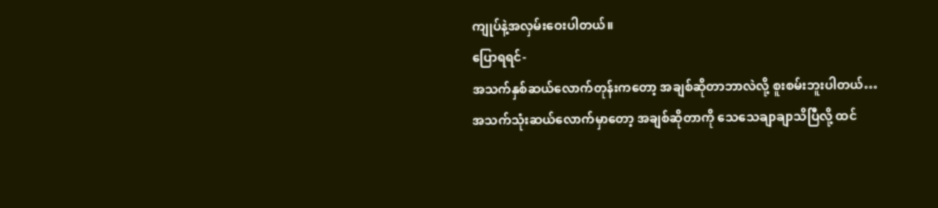ကျုပ်နဲ့အလှမ်းဝေးပါတယ်။
ပြောရရင်-
အသက်နှစ်ဆယ်လောက်တုန်းကတော့ အချစ်ဆိုတာဘာလဲလို့ စူးစမ်းဘူးပါတယ်…
အသက်သုံးဆယ်လောက်မှာတော့ အချစ်ဆိုတာကို သေသေချာချာသိပြီလို့ ထင်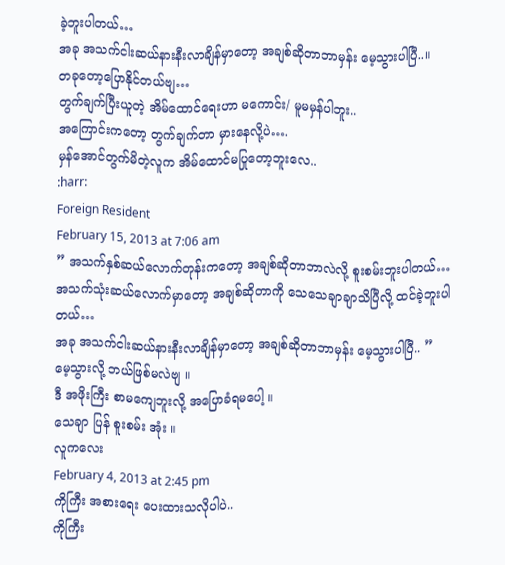ခဲ့ဘူးပါတယ်…
အခု အသက်ငါးဆယ်နားနီးလာချိန်မှာတော့ အချစ်ဆိုတာဘာမှန်း မေ့သွားပါပြီ..။
တခုတော့ပြောနိုင်တယ်ဗျ…
တွက်ချက်ပြီးယူတဲ့ အိမ်ထောင်ရေးဟာ မကောင်း/ မူမမှန်ပါဘူး..
အကြောင်းကတော့ တွက်ချက်တာ မှားနေလို့ပဲ….
မှန်အောင်တွက်မိတဲ့လူက အိမ်ထောင်မပြုတော့ဘူးလေ..
:harr:
Foreign Resident
February 15, 2013 at 7:06 am
” အသက်နှစ်ဆယ်လောက်တုန်းကတော့ အချစ်ဆိုတာဘာလဲလို့ စူးစမ်းဘူးပါတယ်…
အသက်သုံးဆယ်လောက်မှာတော့ အချစ်ဆိုတာကို သေသေချာချာသိပြီလို့ ထင်ခဲ့ဘူးပါတယ်…
အခု အသက်ငါးဆယ်နားနီးလာချိန်မှာတော့ အချစ်ဆိုတာဘာမှန်း မေ့သွားပါပြီ.. ”
မေ့သွားလို့ ဘယ်ဖြစ်မလဲဗျ ။
ဒီ အဖိုးကြီး စာမကျေဘူးလို့ အပြောခံရမပေါ့ ။
သေချာ ပြန် စူးစမ်း အုံး ။
လူကလေး
February 4, 2013 at 2:45 pm
ကိုကြီး အစားရေး ပေးထားသလိုပါပဲ..
ကိုကြီး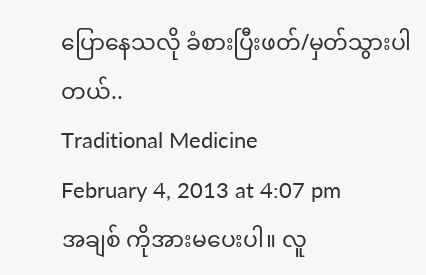ပြောနေသလို ခံစားပြီးဖတ်/မှတ်သွားပါတယ်..
Traditional Medicine
February 4, 2013 at 4:07 pm
အချစ် ကိုအားမပေးပါ။ လူ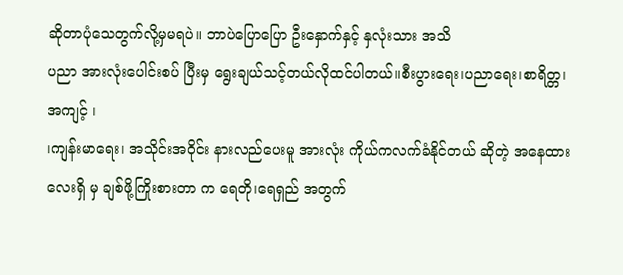ဆိုတာပုံသေတွက်လို့မှမရပဲ။ ဘာပဲပြောပြော ဦးနှောက်နှင့် နှလုံးသား အသိ
ပညာ အားလုံးပေါင်းစပ် ပြီးမှ ရွေးချယ်သင့်တယ်လိုထင်ပါတယ်။စီးပွားရေး၊ပညာရေး၊စာရိတ္တ၊အကျင့် ၊
၊ကျန်းမာရေး၊ အသိုင်းအဝိုင်း နားလည်ပေးမူ အားလုံး ကိုယ်ကလက်ခံနိုင်တယ် ဆိုတဲ့ အနေထားလေးရှိ မှ ချစ်ဖို့ကြိုးစားတာ က ရေတို၊ရေရှည် အတွက်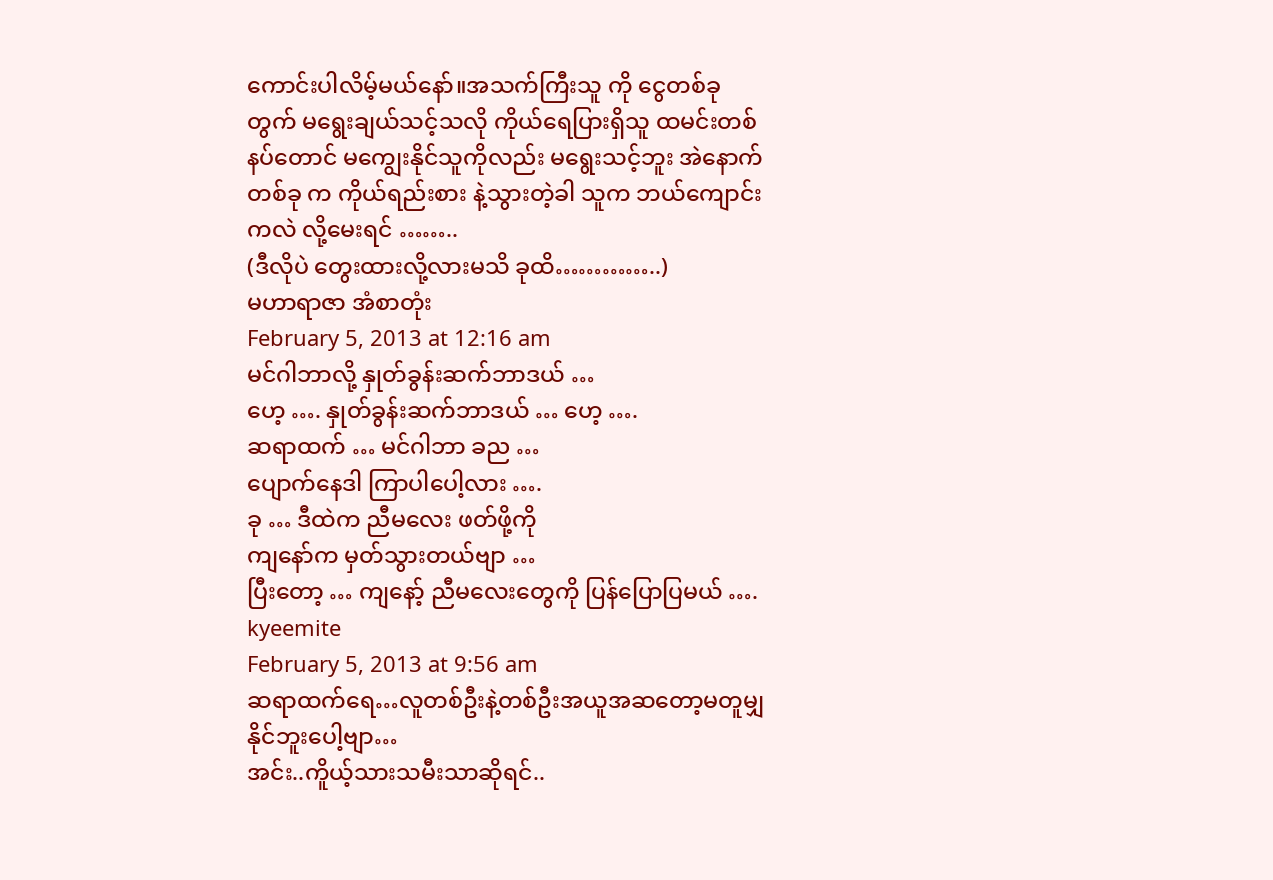ကောင်းပါလိမ့်မယ်နော်။အသက်ကြီးသူ ကို ငွေတစ်ခုတွက် မရွေးချယ်သင့်သလို ကိုယ်ရေပြားရှိသူ ထမင်းတစ်နပ်တောင် မကျွေးနိုင်သူကိုလည်း မရွေးသင့်ဘူး အဲနောက်တစ်ခု က ကိုယ်ရည်းစား နဲ့သွားတဲ့ခါ သူက ဘယ်ကျောင်းကလဲ လို့မေးရင် ……..
(ဒီလိုပဲ တွေးထားလို့လားမသိ ခုထိ…………..)
မဟာရာဇာ အံစာတုံး
February 5, 2013 at 12:16 am
မင်ဂါဘာလို့ နှုတ်ခွန်းဆက်ဘာဒယ် …
ဟေ့ …. နှုတ်ခွန်းဆက်ဘာဒယ် … ဟေ့ ….
ဆရာထက် … မင်ဂါဘာ ခည …
ပျောက်နေဒါ ကြာပါပေါ့လား ….
ခု … ဒီထဲက ညီမလေး ဖတ်ဖို့ကို
ကျနော်က မှတ်သွားတယ်ဗျာ …
ပြီးတော့ … ကျနော့် ညီမလေးတွေကို ပြန်ပြောပြမယ် ….
kyeemite
February 5, 2013 at 9:56 am
ဆရာထက်ရေ…လူတစ်ဦးနဲ့တစ်ဦးအယူအဆတော့မတူမျှနိုင်ဘူးပေါ့ဗျာ…
အင်း..ကိူယ့်သားသမီးသာဆိုရင်..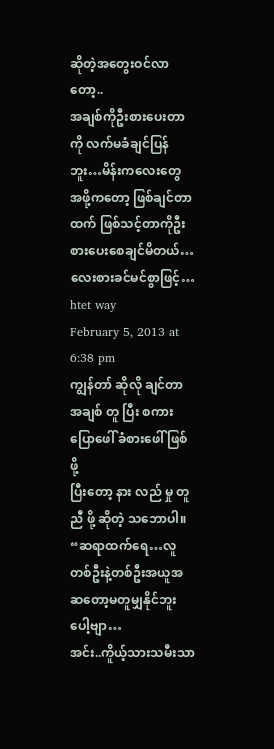ဆိုတဲ့အတွေးဝင်လာတော့..
အချစ်ကိုဦးစားပေးတာကို လက်မခံချင်ပြန်ဘူး…မိန်းကလေးတွေ
အဖို့ကတော့ ဖြစ်ချင်တာထက် ဖြစ်သင့်တာကိုဦးစားပေးစေချင်မိတယ်…
လေးစားခင်မင်စွာဖြင့်…
htet way
February 5, 2013 at 6:38 pm
ကျွန်တာ် ဆိုလို ချင်တာ အချစ် တူ ပြီး စကားပြောဖေါ် ခံစားဖေါ် ဖြစ် ဖို့
ပြီးတော့ နား လည် မှု တူညီ ဖို့ ဆိုတဲ့ သဘောပါ။
“ဆရာထက်ရေ…လူတစ်ဦးနဲ့တစ်ဦးအယူအဆတော့မတူမျှနိုင်ဘူးပေါ့ဗျာ…
အင်း..ကိူယ့်သားသမီးသာ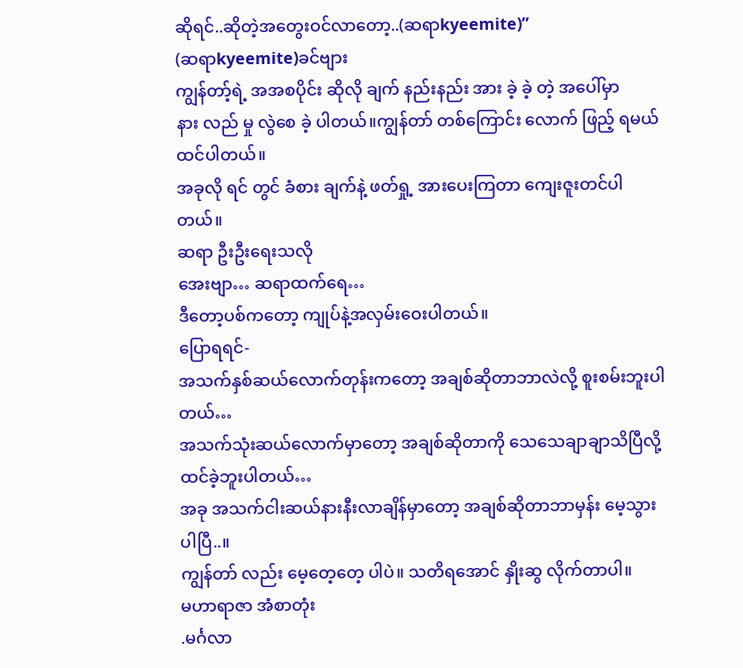ဆိုရင်..ဆိုတဲ့အတွေးဝင်လာတော့..(ဆရာkyeemite)”
(ဆရာkyeemite)ခင်ဗျား
ကျွန်တာ့်ရဲ့ အအစပိုင်း ဆိုလို ချက် နည်းနည်း အား ခဲ့ ခဲ့ တဲ့ အပေါ်မှာ
နား လည် မှု လွဲစေ ခဲ့ ပါတယ်။ကျွန်တာ် တစ်ကြောင်း လောက် ဖြည့် ရမယ် ထင်ပါတယ်။
အခုလို ရင် တွင် ခံစား ချက်နဲ့ ဖတ်ရှု့ အားပေးကြတာ ကျေးဇူးတင်ပါတယ်။
ဆရာ ဦးဦးရေးသလို
အေးဗျာ… ဆရာထက်ရေ…
ဒီတော့ပစ်ကတော့ ကျုပ်နဲ့အလှမ်းဝေးပါတယ်။
ပြောရရင်-
အသက်နှစ်ဆယ်လောက်တုန်းကတော့ အချစ်ဆိုတာဘာလဲလို့ စူးစမ်းဘူးပါတယ်…
အသက်သုံးဆယ်လောက်မှာတော့ အချစ်ဆိုတာကို သေသေချာချာသိပြီလို့
ထင်ခဲ့ဘူးပါတယ်…
အခု အသက်ငါးဆယ်နားနီးလာချိန်မှာတော့ အချစ်ဆိုတာဘာမှန်း မေ့သွားပါပြီ..။
ကျွန်တာ် လည်း မေ့တေ့တေ့ ပါပဲ။ သတိရအောင် နှိုးဆွ လိုက်တာပါ။
မဟာရာဇာ အံစာတုံး
.မင်္ဂလာ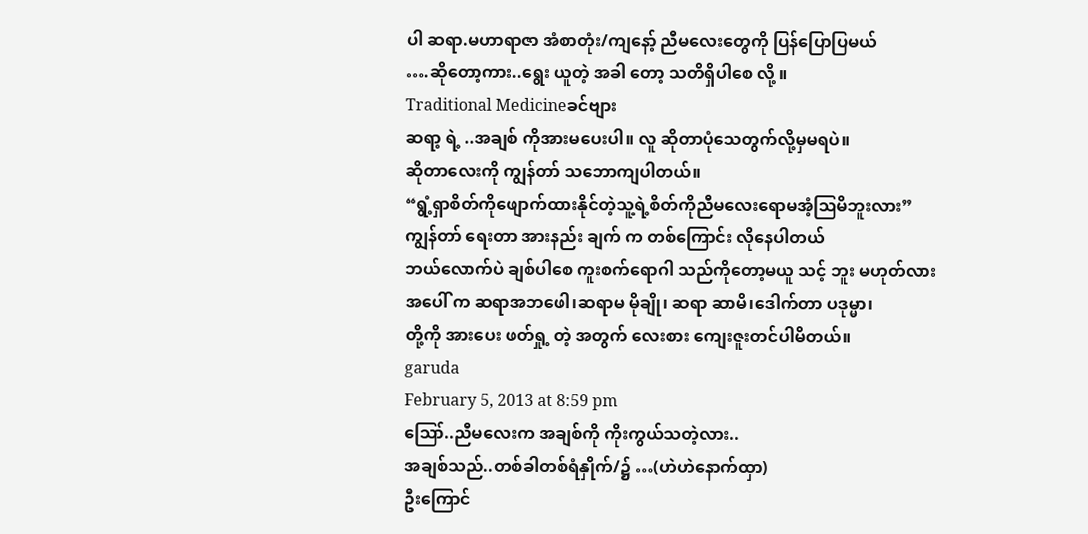ပါ ဆရာ.မဟာရာဇာ အံစာတုံး/ကျနော့် ညီမလေးတွေကို ပြန်ပြောပြမယ်
….ဆိုတော့ကား..ရွေး ယူတဲ့ အခါ တော့ သတိရှိပါစေ လို့ ။
Traditional Medicineခင်ဗျား
ဆရာ့ ရဲ့ ..အချစ် ကိုအားမပေးပါ။ လူ ဆိုတာပုံသေတွက်လို့မှမရပဲ။
ဆိုတာလေးကို ကျွန်တာ် သဘောကျပါတယ်။
“ရွံ့ရှာစိတ်ကိုဖျောက်ထားနိုင်တဲ့သူ့ရဲ့စိတ်ကိုညီမလေးရောမအံ့ဩမိဘူးလား”
ကျွန်တာ် ရေးတာ အားနည်း ချက် က တစ်ကြောင်း လိုနေပါတယ်
ဘယ်လောက်ပဲ ချစ်ပါစေ ကူးစက်ရောဂါ သည်ကိုတော့မယူ သင့် ဘူး မဟုတ်လား
အပေါ် က ဆရာအဘဖေါ၊ဆရာမ မိုချို၊ ဆရာ ဆာမိ၊ဒေါက်တာ ပဒုမ္မာ၊
တို့ကို အားပေး ဖတ်ရှု့ တဲ့ အတွက် လေးစား ကျေးဇူးတင်ပါမိတယ်။
garuda
February 5, 2013 at 8:59 pm
ဪ..ညီမလေးက အချစ်ကို ကိုးကွယ်သတဲ့လား..
အချစ်သည်..တစ်ခါတစ်ရံနှိုက်/၌ …(ဟဲဟဲနောက်ထှာ)
ဦးကြောင်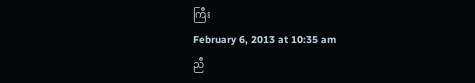ကြီး
February 6, 2013 at 10:35 am
ညီ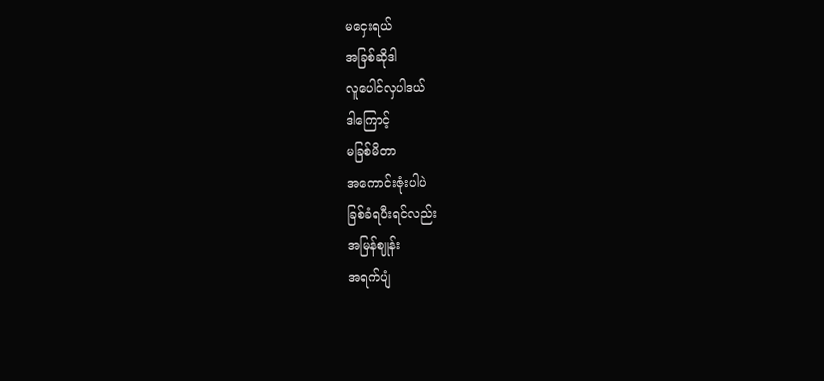မငှေးရယ်
အခြစ်ဆိုဒါ
လူပေါင်လှပါဒယ်
ဒါကြောင့်
မခြစ်မိတာ
အကောင်းဇုံးပါပဲ
ခြစ်ခံရပီးရင်လည်း
အမြန်ဈုန်း
အရက်ပျံ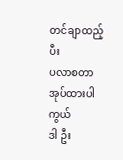တင်ချာထည့်ပီး
ပလာစတာ
အုပ်ထားပါကွယ်
ဒါ ဦး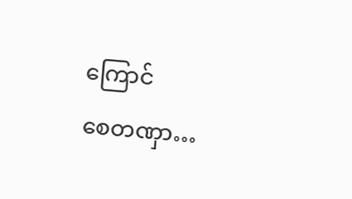ကြောင်
စေတဏှာ…